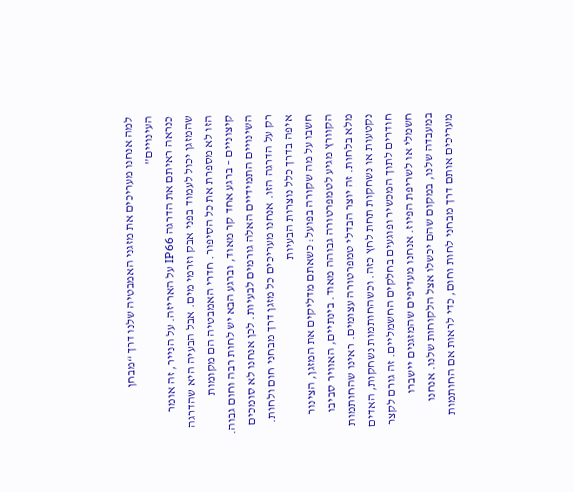למה אנחנו מעריכים את מזגני האמבטיה שלנו דרך “מבחן העינויים”
כנראה ראיתם את הדרגה IP66 על האריזה. על הנייר, זה אומר שהמזגן יכול לעמוד בפני אבק וזרמי מים. אבל הבעיה היא שהדרגה הזו לא מספרת את כל הסיפור. חדרי האמבטיה הם מקומות קיצוניים – ברגע אחד קר מאוד, וברגע הבא יש לחות רבה וחום גבוה. השינויים התמידיים האלה גורמים לבעיות. לכן אנחנו לא סומכים רק על הדרגה הזו. אנחנו מעריכים כל מזגן דרך מבחני חום ולחות.
איפה בדרך כלל נוצרות הבעיות
חשבו על מה שקורה בפועל: כשאתם מדליקים את המזגן, הצינור הקוורץ מגיע לטמפרטורה גבוהה מאוד. בינתיים, האוויר סביבו מלא בלחות. זה יוצר הבדלי טמפרטורה עצומים. ראינו שהחותמות נקטעות או נשחקות תחת לחץ כזה. וכשהחותמות נשחקות, האדים חודרים לתוך המכשיר ופוגעים בחלקים החשמליים. זה גורם לקצר חשמלי או לשריפת הפיוז. אנחנו מעדיפים שהמזגנים יישברו במעבדה שלנו, במקום שהם יכשלו אצל הלקוחות שלנו. אנחנו מעריכים אותם דרך מבחני לחות וחום, כדי לראות אם החותמות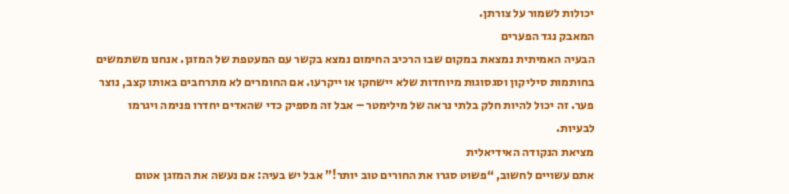יכולות לשמור על צורתן.
המאבק נגד הפערים
הבעיה האמיתית נמצאת במקום שבו הרכיב החימום נמצא בקשר עם המעטפת של המזגן. אנחנו משתמשים בחותמות סיליקון וסגסוגות מיוחדות שלא יישחקו או ייקרעו. אם החומרים לא מתרחבים באותו קצב, נוצר פער. זה יכול להיות חלק בלתי נראה של מילימטר – אבל זה מספיק כדי שהאדים יחדרו פנימה ויגרמו לבעיות.
מציאת הנקודה האידיאלית
אתם עשויים לחשוב, “פשוט סגרו את החורים טוב יותר!” אבל יש בעיה: אם נעשה את המזגן אטום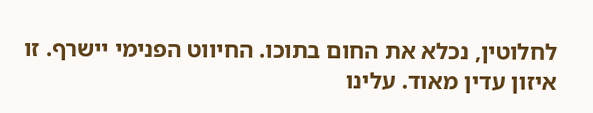לחלוטין, נכלא את החום בתוכו. החיווט הפנימי יישרף. זו איזון עדין מאוד. עלינו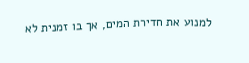למנוע את חדירת המים, אך בו זמנית לא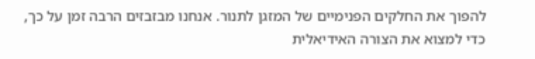להפוך את החלקים הפנימיים של המזגן לתנור. אנחנו מבזבזים הרבה זמן על כך, כדי למצוא את הצורה האידיאלית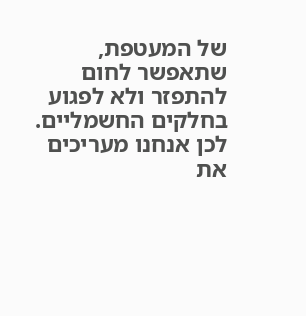של המעטפת, שתאפשר לחום להתפזר ולא לפגוע בחלקים החשמליים. לכן אנחנו מעריכים את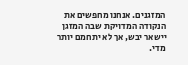המזגנים. אנחנו מחפשים את הנקודה המדויקת שבה המזגן יישאר יבש, אך לא יתחמם יותר מדי.